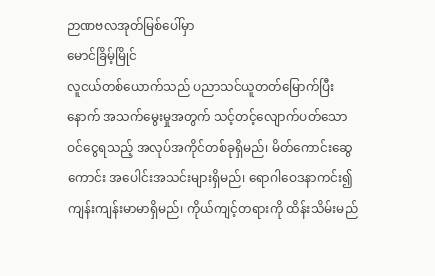ဉာဏဗလအုတ်မြစ်ပေါ်မှာ
မောင်ခြိမ့်မြိုင်
လူငယ်တစ်ယောက်သည် ပညာသင်ယူတတ်မြောက်ပြီးနောက် အသက်မွေးမှုအတွက် သင့်တင့်လျောက်ပတ်သော ဝင်ငွေရသည့် အလုပ်အကိုင်တစ်ခုရှိမည်၊ မိတ်ကောင်းဆွေကောင်း အပေါင်းအသင်းများရှိမည်၊ ရောဂါဝေဒနာကင်း၍ ကျန်းကျန်းမာမာရှိမည်၊ ကိုယ်ကျင့်တရားကို ထိန်းသိမ်းမည်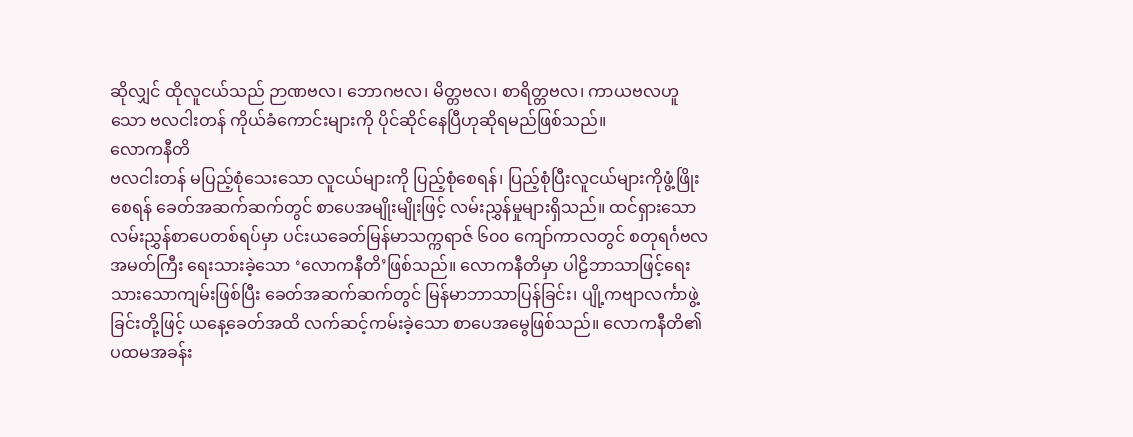ဆိုလျှင် ထိုလူငယ်သည် ဉာဏဗလ၊ ဘောဂဗလ၊ မိတ္တဗလ၊ စာရိတ္တဗလ၊ ကာယဗလဟူသော ဗလငါးတန် ကိုယ်ခံကောင်းများကို ပိုင်ဆိုင်နေပြီဟုဆိုရမည်ဖြစ်သည်။
လောကနီတိ
ဗလငါးတန် မပြည့်စုံသေးသော လူငယ်များကို ပြည့်စုံစေရန်၊ ပြည့်စုံပြီးလူငယ်များကိုဖွံ့ဖြိုးစေရန် ခေတ်အဆက်ဆက်တွင် စာပေအမျိုးမျိုးဖြင့် လမ်းညွှန်မှုများရှိသည်။ ထင်ရှားသောလမ်းညွှန်စာပေတစ်ရပ်မှာ ပင်းယခေတ်မြန်မာသက္ကရာဇ် ၆၀၀ ကျော်ကာလတွင် စတုရင်္ဂဗလအမတ်ကြီး ရေးသားခဲ့သော ‘လောကနီတိ’ဖြစ်သည်။ လောကနီတိမှာ ပါဠိဘာသာဖြင့်ရေးသားသောကျမ်းဖြစ်ပြီး ခေတ်အဆက်ဆက်တွင် မြန်မာဘာသာပြန်ခြင်း၊ ပျို့ကဗျာလင်္ကာဖွဲ့ခြင်းတို့ဖြင့် ယနေ့ခေတ်အထိ လက်ဆင့်ကမ်းခဲ့သော စာပေအမွေဖြစ်သည်။ လောကနီတိ၏ ပထမအခန်း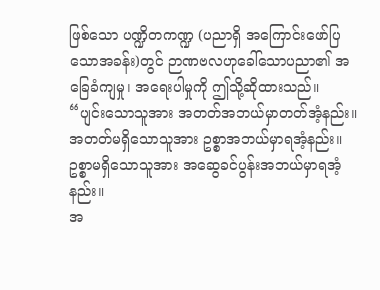ဖြစ်သော ပဏ္ဍိတကဏ္ဍ (ပညာရှိ အကြောင်းဖော်ပြသောအခန်း)တွင် ဉာဏဗလဟုခေါ်သောပညာ၏ အခြေခံကျမှု၊ အရေးပါမှုကို ဤသို့ဆိုထားသည်။
“ပျင်းသောသူအား အတတ်အဘယ်မှာတတ်အံ့နည်း။
အတတ်မရှိသောသူအား ဥစ္စာအဘယ်မှာရအံ့နည်း။
ဥစ္စာမရှိသောသူအား အဆွေခင်ပွန်းအဘယ်မှာရအံ့နည်း။
အ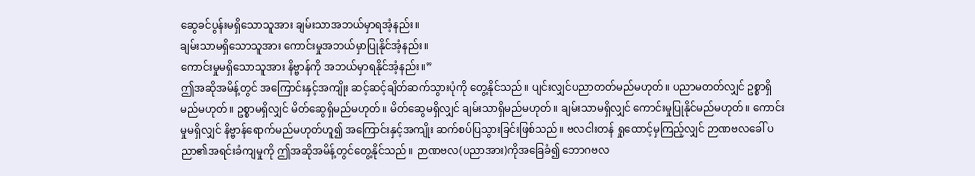ဆွေခင်ပွန်းမရှိသောသူအား ချမ်းသာအဘယ်မှာရအံ့နည်း။
ချမ်းသာမရှိသောသူအား ကောင်းမှုအဘယ်မှာပြုနိုင်အံ့နည်း။
ကောင်းမှုမရှိသောသူအား နိဗ္ဗာန်ကို အဘယ်မှာရနိုင်အံ့နည်း။”
ဤအဆိုအမိန့်တွင် အကြောင်းနှင့်အကျိုး ဆင့်ဆင့်ချိတ်ဆက်သွားပုံကို တွေ့နိုင်သည်။ ပျင်းလျှင်ပညာတတ်မည်မဟုတ်။ ပညာမတတ်လျှင် ဥစ္စာရှိမည်မဟုတ်။ ဥစ္စာမရှိလျှင် မိတ်ဆွေရှိမည်မဟုတ်။ မိတ်ဆွေမရှိလျှင် ချမ်းသာရှိမည်မဟုတ်။ ချမ်းသာမရှိလျှင် ကောင်းမှုပြုနိုင်မည်မဟုတ်။ ကောင်းမှုမရှိလျှင် နိဗ္ဗာန်ရောက်မည်မဟုတ်ဟူ၍ အကြောင်းနှင့်အကျိုး ဆက်စပ်ပြသွားခြင်းဖြစ်သည်။ ဗလငါးတန် ရှုထောင့်မှကြည့်လျှင် ဉာဏဗလခေါ် ပညာ၏အရင်းခံကျမှုကို ဤအဆိုအမိန့်တွင်တွေ့နိုင်သည်။ ဉာဏဗလ(ပညာအား)ကိုအခြေခံ၍ ဘောဂဗလ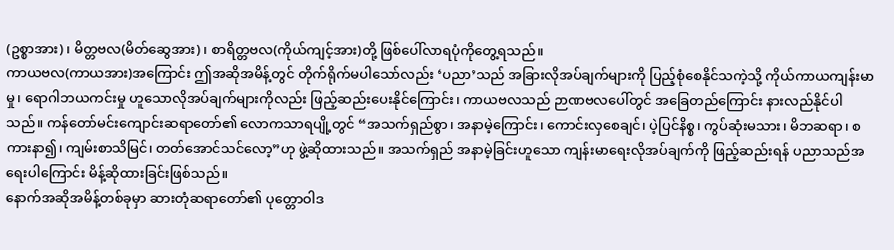(ဥစ္စာအား)၊ မိတ္တဗလ(မိတ်ဆွေအား)၊ စာရိတ္တဗလ(ကိုယ်ကျင့်အား)တို့ ဖြစ်ပေါ်လာရပုံကိုတွေ့ရသည်။
ကာယဗလ(ကာယအား)အကြောင်း ဤအဆိုအမိန့်တွင် တိုက်ရိုက်မပါသော်လည်း ‘ပညာ’သည် အခြားလိုအပ်ချက်များကို ပြည့်စုံစေနိုင်သကဲ့သို့ ကိုယ်ကာယကျန်းမာမှု၊ ရောဂါဘယကင်းမှု ဟူသောလိုအပ်ချက်များကိုလည်း ဖြည့်ဆည်းပေးနိုင်ကြောင်း၊ ကာယဗလသည် ဉာဏဗလပေါ်တွင် အခြေတည်ကြောင်း နားလည်နိုင်ပါသည်။ ကန်တော်မင်းကျောင်းဆရာတော်၏ လောကသာရပျို့တွင် “အသက်ရှည်စွာ၊ အနာမဲ့ကြောင်း၊ ကောင်းလှစေချင်၊ ပဲ့ပြင်နိစ္စ၊ ကွပ်ဆုံးမသား၊ မိဘဆရာ၊ စကားနာ၍၊ ကျမ်းစာသိမြင်၊ တတ်အောင်သင်လော့”ဟု ဖွဲ့ဆိုထားသည်။ အသက်ရှည် အနာမဲ့ခြင်းဟူသော ကျန်းမာရေးလိုအပ်ချက်ကို ဖြည့်ဆည်းရန် ပညာသည်အရေးပါကြောင်း မိန့်ဆိုထားခြင်းဖြစ်သည်။
နောက်အဆိုအမိန့်တစ်ခုမှာ ဆားတုံဆရာတော်၏ ပုတ္တောဝါဒ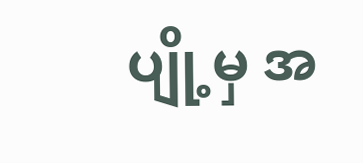ပျို့မှ အ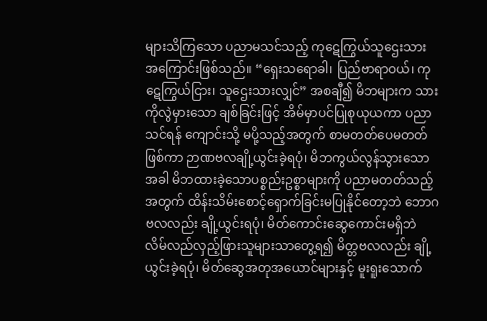များသိကြသော ပညာမသင်သည့် ကုဋေကြွယ်သူဌေးသား အကြောင်းဖြစ်သည်။ “ရှေးသရောခါ၊ ပြည်ဗာရာဝယ်၊ ကုဋေကြွယ်ငြား၊ သူဌေးသားလျှင်” အစချီ၍ မိဘများက သားကိုလွဲမှားသော ချစ်ခြင်းဖြင့် အိမ်မှာပင်ပြုစုယုယကာ ပညာသင်ရန် ကျောင်းသို့ မပို့သည့်အတွက် စာမတတ်ပေမတတ်ဖြစ်ကာ ဉာဏဗလချို့ယွင်းခဲ့ရပုံ၊ မိဘကွယ်လွန်သွားသောအခါ မိဘထားခဲ့သောပစ္စည်းဥစ္စာများကို ပညာမတတ်သည့်အတွက် ထိန်းသိမ်းစောင့်ရှောက်ခြင်းမပြုနိုင်တော့ဘဲ ဘောဂဗလလည်း ချို့ယွင်းရပုံ၊ မိတ်ကောင်းဆွေကောင်းမရှိဘဲ လိမ်လည်လှည့်ဖြားသူများသာတွေ့ရ၍ မိတ္တဗလလည်း ချို့ယွင်းခဲ့ရပုံ၊ မိတ်ဆွေအတုအယောင်များနှင့် မူးရူးသောက်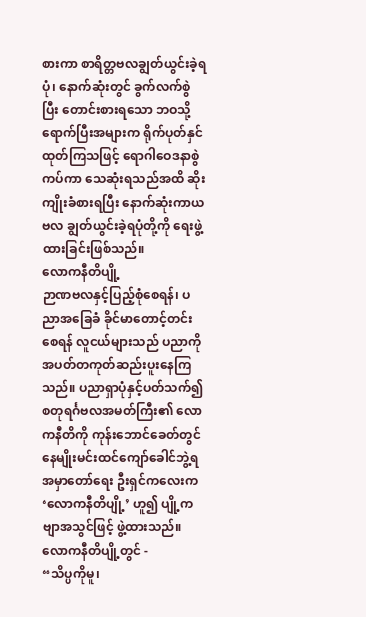စားကာ စာရိတ္တဗလချွတ်ယွင်းခဲ့ရပုံ၊ နောက်ဆုံးတွင် ခွက်လက်စွဲပြီး တောင်းစားရသော ဘဝသို့ရောက်ပြီးအများက ရိုက်ပုတ်နှင်ထုတ်ကြသဖြင့် ရောဂါဝေဒနာစွဲကပ်ကာ သေဆုံးရသည်အထိ ဆိုးကျိုးခံစားရပြီး နောက်ဆုံးကာယဗလ ချွတ်ယွင်းခဲ့ရပုံတို့ကို ရေးဖွဲ့ထားခြင်းဖြစ်သည်။
လောကနီတိပျို့
ဉာဏဗလနှင့်ပြည့်စုံစေရန်၊ ပညာအခြေခံ ခိုင်မာတောင့်တင်းစေရန် လူငယ်များသည် ပညာကို အပတ်တကုတ်ဆည်းပူးနေကြသည်။ ပညာရှာပုံနှင့်ပတ်သက်၍ စတုရင်္ဂဗလအမတ်ကြီး၏ လောကနီတိကို ကုန်းဘောင်ခေတ်တွင် နေမျိုးမင်းထင်ကျော်ခေါင်ဘွဲ့ရ အမှာတော်ရေး ဦးရှင်ကလေးက‘လောကနီတိပျို့’ ဟူ၍ ပျို့ကဗျာအသွင်ဖြင့် ဖွဲ့ထားသည်။ လောကနီတိပျို့တွင် -
“သိပ္ပကိုမူ၊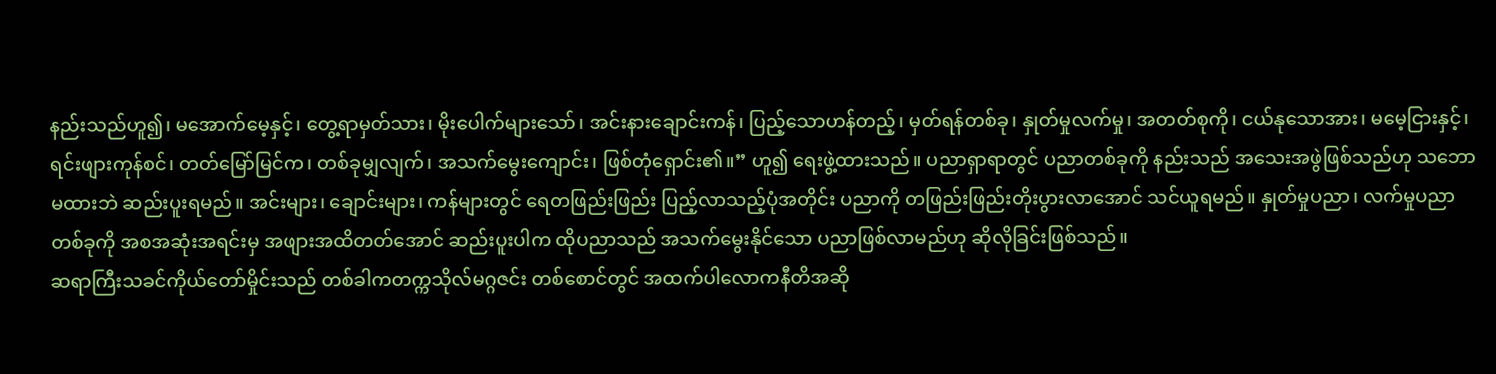နည်းသည်ဟူ၍၊ မအောက်မေ့နှင့်၊ တွေ့ရာမှတ်သား၊ မိုးပေါက်များသော်၊ အင်းနားချောင်းကန်၊ ပြည့်သောဟန်တည့်၊ မှတ်ရန်တစ်ခု၊ နှုတ်မှုလက်မှု၊ အတတ်စုကို၊ ငယ်နုသောအား၊ မမေ့ငြားနှင့်၊ ရင်းဖျားကုန်စင်၊ တတ်မြော်မြင်က၊ တစ်ခုမျှလျက်၊ အသက်မွေးကျောင်း၊ ဖြစ်တုံရှောင်း၏။” ဟူ၍ ရေးဖွဲ့ထားသည်။ ပညာရှာရာတွင် ပညာတစ်ခုကို နည်းသည် အသေးအဖွဲဖြစ်သည်ဟု သဘောမထားဘဲ ဆည်းပူးရမည်။ အင်းများ၊ ချောင်းများ၊ ကန်များတွင် ရေတဖြည်းဖြည်း ပြည့်လာသည့်ပုံအတိုင်း ပညာကို တဖြည်းဖြည်းတိုးပွားလာအောင် သင်ယူရမည်။ နှုတ်မှုပညာ၊ လက်မှုပညာတစ်ခုကို အစအဆုံးအရင်းမှ အဖျားအထိတတ်အောင် ဆည်းပူးပါက ထိုပညာသည် အသက်မွေးနိုင်သော ပညာဖြစ်လာမည်ဟု ဆိုလိုခြင်းဖြစ်သည်။
ဆရာကြီးသခင်ကိုယ်တော်မှိုင်းသည် တစ်ခါကတက္ကသိုလ်မဂ္ဂဇင်း တစ်စောင်တွင် အထက်ပါလောကနီတိအဆို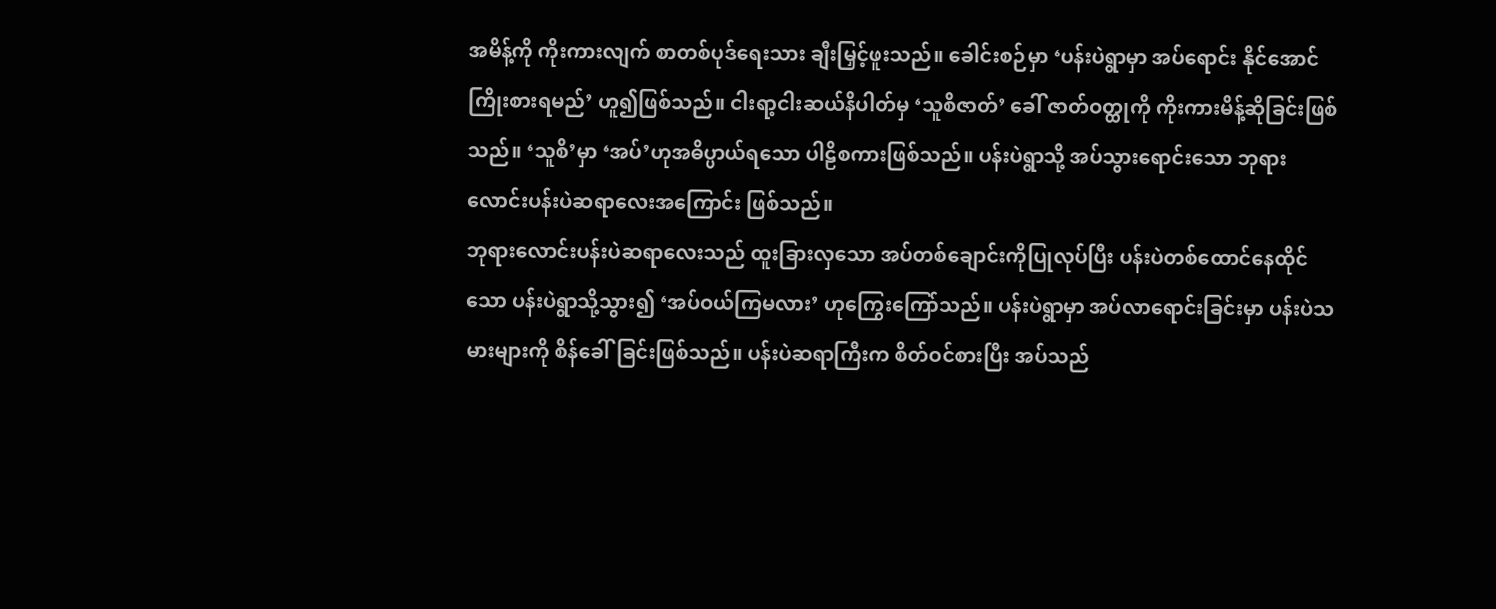အမိန့်ကို ကိုးကားလျက် စာတစ်ပုဒ်ရေးသား ချီးမြှင့်ဖူးသည်။ ခေါင်းစဉ်မှာ ‘ပန်းပဲရွာမှာ အပ်ရောင်း နိုင်အောင်ကြိုးစားရမည်’ ဟူ၍ဖြစ်သည်။ ငါးရာ့ငါးဆယ်နိပါတ်မှ ‘သူစိဇာတ်’ ခေါ် ဇာတ်ဝတ္ထုကို ကိုးကားမိန့်ဆိုခြင်းဖြစ်သည်။ ‘သူစိ’မှာ ‘အပ်’ဟုအဓိပ္ပာယ်ရသော ပါဠိစကားဖြစ်သည်။ ပန်းပဲရွာသို့ အပ်သွားရောင်းသော ဘုရားလောင်းပန်းပဲဆရာလေးအကြောင်း ဖြစ်သည်။
ဘုရားလောင်းပန်းပဲဆရာလေးသည် ထူးခြားလှသော အပ်တစ်ချောင်းကိုပြုလုပ်ပြီး ပန်းပဲတစ်ထောင်နေထိုင်သော ပန်းပဲရွာသို့သွား၍ ‘အပ်ဝယ်ကြမလား’ ဟုကြွေးကြော်သည်။ ပန်းပဲရွာမှာ အပ်လာရောင်းခြင်းမှာ ပန်းပဲသမားများကို စိန်ခေါ်ခြင်းဖြစ်သည်။ ပန်းပဲဆရာကြီးက စိတ်ဝင်စားပြီး အပ်သည်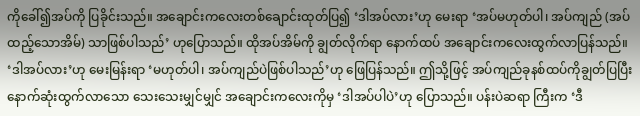ကိုခေါ်၍အပ်ကို ပြခိုင်းသည်။ အချောင်းကလေးတစ်ချောင်းထုတ်ပြ၍ ‘ဒါအပ်လား’ဟု မေးရာ ‘အပ်မဟုတ်ပါ၊ အပ်ကျည် (အပ်ထည့်သောအိမ်) သာဖြစ်ပါသည်’ ဟုပြောသည်။ ထိုအပ်အိမ်ကို ချွတ်လိုက်ရာ နောက်ထပ် အချောင်းကလေးထွက်လာပြန်သည်။ ‘ဒါအပ်လား’ဟု မေးမြန်းရာ ‘မဟုတ်ပါ၊ အပ်ကျည်ပဲဖြစ်ပါသည်’ဟု ဖြေပြန်သည်။ ဤသို့ဖြင့် အပ်ကျည်ခုနစ်ထပ်ကိုချွတ်ပြပြီး နောက်ဆုံးထွက်လာသော သေးသေးမျှင်မျှင် အချောင်းကလေးကိုမှ ‘ဒါအပ်ပါပဲ’ဟု ပြောသည်။ ပန်းပဲဆရာ ကြီးက ‘ဒီ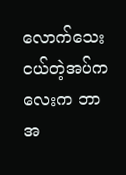လောက်သေးငယ်တဲ့အပ်ကလေးက ဘာအ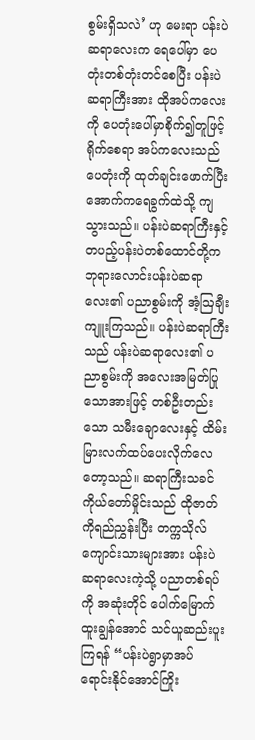စွမ်းရှိသလဲ’ ဟု မေးရာ ပန်းပဲဆရာလေးက ရေပေါ်မှာ ပေတုံးတစ်တုံးတင်စေပြီး ပန်းပဲဆရာကြီးအား ထိုအပ်ကလေးကို ပေတုံးပေါ်မှာစိုက်၍တူဖြင့် ရိုက်စေရာ အပ်ကလေးသည် ပေတုံးကို ထုတ်ချင်းဖောက်ပြီး အောက်ကရေခွက်ထဲသို့ ကျသွားသည်။ ပန်းပဲဆရာကြီးနှင့် တပည့်ပန်းပဲတစ်ထောင်တို့က ဘုရားလောင်းပန်းပဲဆရာလေး၏ ပညာစွမ်းကို အံ့ဩချီးကျူးကြသည်။ ပန်းပဲဆရာကြီးသည် ပန်းပဲဆရာလေး၏ ပညာစွမ်းကို အလေးအမြတ်ပြုသောအားဖြင့် တစ်ဦးတည်းသော သမီးချောလေးနှင့် ထိမ်းမြားလက်ထပ်ပေးလိုက်လေတော့သည်။ ဆရာကြီးသခင်ကိုယ်တော်မှိုင်းသည် ထိုဇာတ်ကိုရည်ညွှန်းပြီး တက္ကသိုလ်ကျောင်းသားများအား ပန်းပဲဆရာလေးကဲ့သို့ ပညာတစ်ရပ်ကို အဆုံးတိုင် ပေါက်မြောက်ထူးချွန်အောင် သင်ယူဆည်းပူးကြရန် “ပန်းပဲရွာမှာအပ်ရောင်းနိုင်အောင်ကြိုး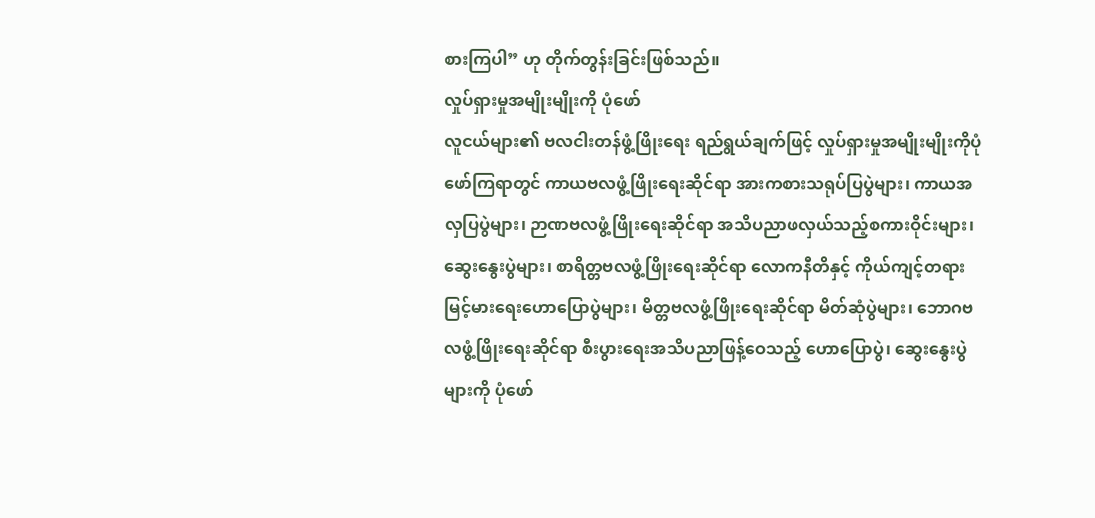စားကြပါ” ဟု တိုက်တွန်းခြင်းဖြစ်သည်။
လှုပ်ရှားမှုအမျိုးမျိုးကို ပုံဖော်
လူငယ်များ၏ ဗလငါးတန်ဖွံ့ဖြိုးရေး ရည်ရွယ်ချက်ဖြင့် လှုပ်ရှားမှုအမျိုးမျိုးကိုပုံဖော်ကြရာတွင် ကာယဗလဖွံ့ဖြိုးရေးဆိုင်ရာ အားကစားသရုပ်ပြပွဲများ၊ ကာယအလှပြပွဲများ၊ ဉာဏဗလဖွံ့ဖြိုးရေးဆိုင်ရာ အသိပညာဖလှယ်သည့်စကားဝိုင်းများ၊ ဆွေးနွေးပွဲများ၊ စာရိတ္တဗလဖွံ့ဖြိုးရေးဆိုင်ရာ လောကနီတိနှင့် ကိုယ်ကျင့်တရားမြင့်မားရေးဟောပြောပွဲများ၊ မိတ္တဗလဖွံ့ဖြိုးရေးဆိုင်ရာ မိတ်ဆုံပွဲများ၊ ဘောဂဗလဖွံ့ဖြိုးရေးဆိုင်ရာ စီးပွားရေးအသိပညာဖြန့်ဝေသည့် ဟောပြောပွဲ၊ ဆွေးနွေးပွဲများကို ပုံဖော်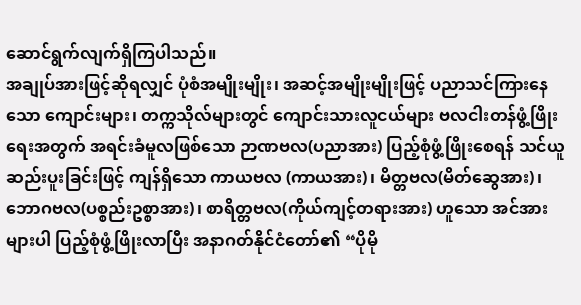ဆောင်ရွက်လျက်ရှိကြပါသည်။
အချုပ်အားဖြင့်ဆိုရလျှင် ပုံစံအမျိုးမျိုး၊ အဆင့်အမျိုးမျိုးဖြင့် ပညာသင်ကြားနေသော ကျောင်းများ၊ တက္ကသိုလ်များတွင် ကျောင်းသားလူငယ်များ ဗလငါးတန်ဖွံ့ဖြိုးရေးအတွက် အရင်းခံမူလဖြစ်သော ဉာဏဗလ(ပညာအား) ပြည့်စုံဖွံ့ဖြိုးစေရန် သင်ယူဆည်းပူးခြင်းဖြင့် ကျန်ရှိသော ကာယဗလ (ကာယအား)၊ မိတ္တဗလ(မိတ်ဆွေအား)၊ ဘောဂဗလ(ပစ္စည်းဥစ္စာအား)၊ စာရိတ္တဗလ(ကိုယ်ကျင့်တရားအား) ဟူသော အင်အားများပါ ပြည့်စုံဖွံ့ဖြိုးလာပြီး အနာဂတ်နိုင်ငံတော်၏ “ပိုမို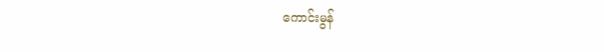ကောင်းမွန်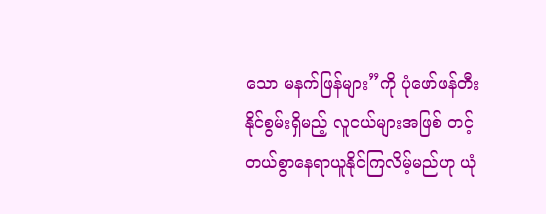သော မနက်ဖြန်များ”ကို ပုံဖော်ဖန်တီးနိုင်စွမ်းရှိမည့် လူငယ်များအဖြစ် တင့်တယ်စွာနေရာယူနိုင်ကြလိမ့်မည်ဟု ယုံ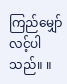ကြည်မျှော်လင့်ပါသည်။ ။